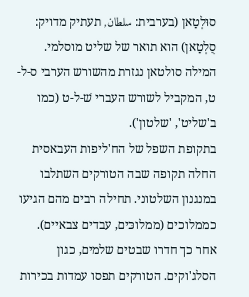סוּלְטַאן (בערבית: سلطان, תעתיק מדויק: סֻלְטַאן) הוא תואר של שליט מוסלמי.
המילה סולטאן נגזרת מהשורש הערבי ס-ל-ט, המקביל לשורש העברי שׁ-ל-ט (כמו ב'שליט', 'שלטון').
בתקופת השפל של הח'ליפות העבאסית החלה תקופה שבה הטורקים השתלבו במנגנון השלטוני. תחילה רבים מהם הגיעו כממלוכים (ממלוכּים, עבדים צבאיים). אחר כך חדרו שבטים שלמים, כגון הסלג'וקים. הטורקים תפסו עמדות בכירות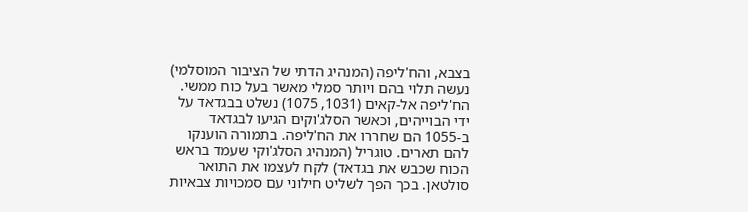בצבא, והח'ליפה (המנהיג הדתי של הציבור המוסלמי) נעשה תלוי בהם ויותר סמלי מאשר בעל כוח ממשי.
הח'ליפה אל-קאים (1031, 1075) נשלט בבגדאד על ידי הבוייהים, וכאשר הסלג'וקים הגיעו לבגדאד ב-1055 הם שחררו את הח'ליפה. בתמורה הוענקו להם תארים. טוגריל (המנהיג הסלג'וקי שעמד בראש הכוח שכבש את בגדאד) לקח לעצמו את התואר סולטאן. בכך הפך לשליט חילוני עם סמכויות צבאיות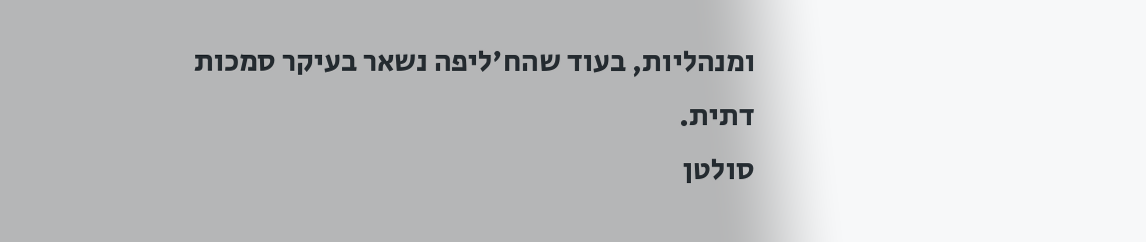ומנהליות, בעוד שהח'ליפה נשאר בעיקר סמכות דתית.
סולטן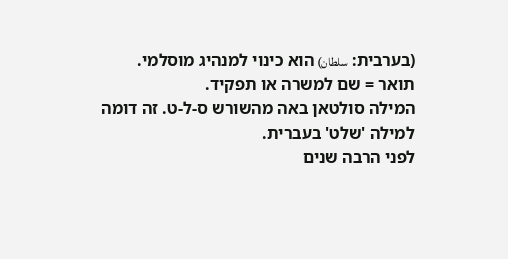(בערבית: سلطان) הוא כינוי למנהיג מוסלמי. תואר = שם למשרה או תפקיד.
המילה סולטאן באה מהשורש ס-ל-ט. זה דומה למילה 'שלט' בעברית.
לפני הרבה שנים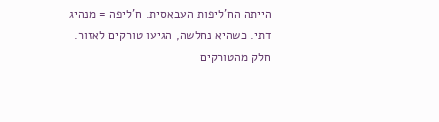הייתה הח'ליפות העבאסית. ח'ליפה = מנהיג דתי. כשהיא נחלשה, הגיעו טורקים לאזור. חלק מהטורקים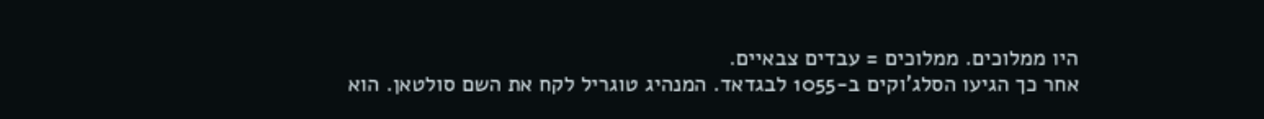היו ממלוכים. ממלוכים = עבדים צבאיים.
אחר כך הגיעו הסלג'וקים ב-1055 לבגדאד. המנהיג טוגריל לקח את השם סולטאן. הוא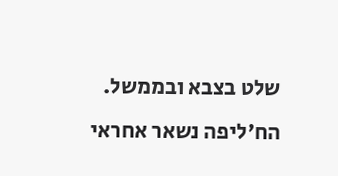שלט בצבא ובממשל. הח'ליפה נשאר אחראי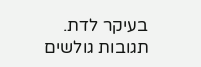בעיקר לדת.
תגובות גולשים